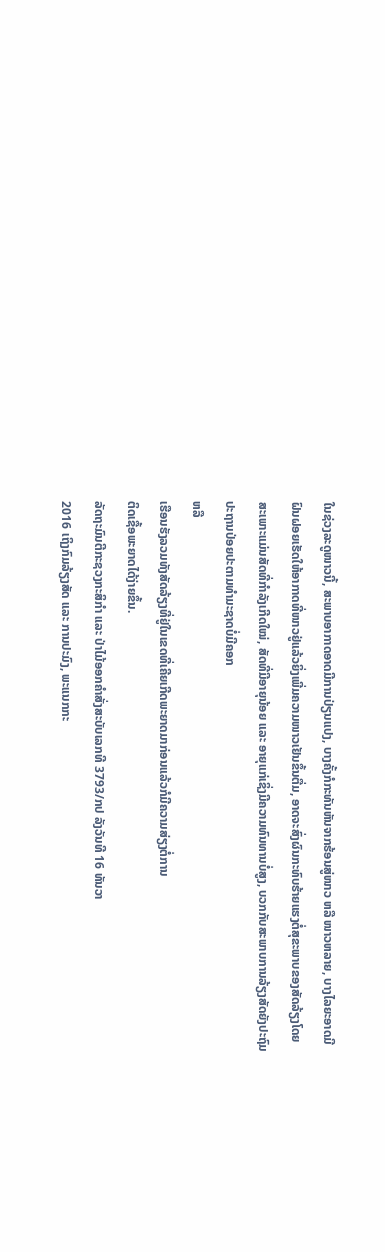ໃນຊ່ວງລະດູໜາວນີ້, ສະພາບອາກາດອາດມີການປ່ຽນແປງ, ບາງຄັ້ງກໍກະທັນຫັນຈາກຮ້ອນສູ່ໜາວ ຫລື ໜາວຫລາຍ, ບາງໄລຍະອາດມີຝົນຝອຍເຮັດໃຫ້ອາກາດທີ່ໜາວຢູ່ແລ້ວຍິ່ງເພີ່ມຄວາມໜາວເຢັນຂຶ້ນຕື່ມ, ອາດຈະສົ່ງຜົນກະທົບຮ້າຍແຮງຕໍ່ສຸຂະພາບຂອງສັດລ້ຽງໂດຍສະເພາະແມ່ນສັດທີ່ກຳລັງເກີດໃໝ່, ສັດທີ່ມີອາຍຸນ້ອຍ ແລະ ອາຍຸແກ່ເຊິ່ງມີຄວາມທົນທານບໍ່ສູງ, ບວກກັບສະພາບການລ້ຽງສັດຍັງປະຖົມປະຖານປ່ອຍປະຕາມທຳມະຊາດບໍ່ມີຄອກ
ຫລື
ເຮືອນຮັງລວມທັງສັດລ້ຽງທີ່ຢູ່ໃນເຂດທີ່ເຄີຍເກີດພະຍາດມາກ່ອນແລ້ວກໍມີຄວາມສ່ຽງຕໍ່ການ
ຕິດເຊື້ອພະຍາດໄດ້ງ່າຍຂຶ້ນ.
ລັດຖະມົນຕີກະຊວງກະສິກຳ ແລະ ປ່າໄມ້ອອກຄຳສັ່ງສະບັບເລກທີ 3793/ກປ ລັງວັນທີ 16 ທັນວາ
2016 ເຖິງກົມລ້ຽງສັດ ແລະ ການປະມົງ, ພະແນກກະ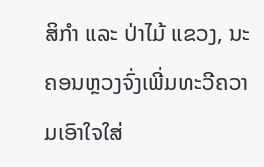ສິກຳ ແລະ ປ່າໄມ້ ແຂວງ, ນະຄອນຫຼວງຈົ່ງເພີ່ມທະວີຄວາມເອົາໃຈໃສ່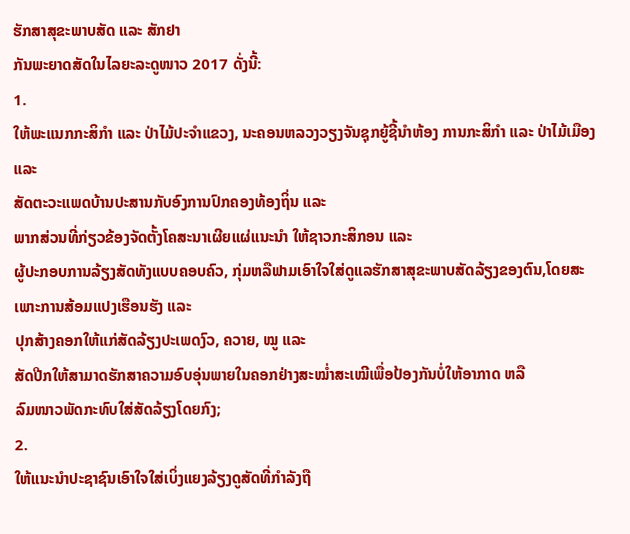ຮັກສາສຸຂະພາບສັດ ແລະ ສັກຢາ
ກັນພະຍາດສັດໃນໄລຍະລະດູໜາວ 2017 ດັ່ງນີ້:
1.
ໃຫ້ພະແນກກະສິກຳ ແລະ ປ່າໄມ້ປະຈຳແຂວງ, ນະຄອນຫລວງວຽງຈັນຊຸກຍູ້ຊີ້ນຳຫ້ອງ ການກະສິກຳ ແລະ ປ່າໄມ້ເມືອງ ແລະ
ສັດຕະວະແພດບ້ານປະສານກັບອົງການປົກຄອງທ້ອງຖິ່ນ ແລະ
ພາກສ່ວນທີ່ກ່ຽວຂ້ອງຈັດຕັ້ງໂຄສະນາເຜີຍແຜ່ແນະນຳ ໃຫ້ຊາວກະສິກອນ ແລະ
ຜູ້ປະກອບການລ້ຽງສັດທັງແບບຄອບຄົວ, ກຸ່ມຫລືຟາມເອົາໃຈໃສ່ດູແລຮັກສາສຸຂະພາບສັດລ້ຽງຂອງຕົນ,ໂດຍສະເພາະການສ້ອມແປງເຮືອນຮັງ ແລະ
ປຸກສ້າງຄອກໃຫ້ແກ່ສັດລ້ຽງປະເພດງົວ, ຄວາຍ, ໝູ ແລະ
ສັດປີກໃຫ້ສາມາດຮັກສາຄວາມອົບອຸ່ນພາຍໃນຄອກຢ່າງສະໝ່ຳສະເໝີເພື່ອປ້ອງກັນບໍ່ໃຫ້ອາກາດ ຫລື
ລົມໜາວພັດກະທົບໃສ່ສັດລ້ຽງໂດຍກົງ;
2.
ໃຫ້ແນະນຳປະຊາຊົນເອົາໃຈໃສ່ເບິ່ງແຍງລ້ຽງດູສັດທີ່ກຳລັງຖື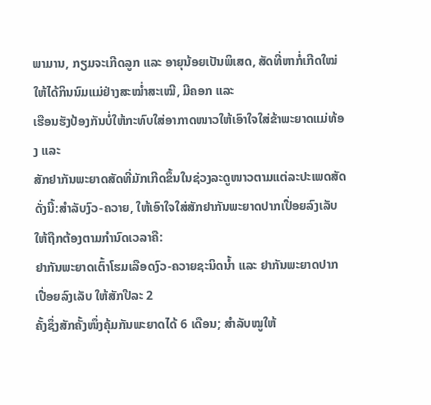ພາມານ, ກຽມຈະເກີດລູກ ແລະ ອາຍຸນ້ອຍເປັນພິເສດ, ສັດທີ່ຫາກໍ່ເກີດໃໝ່ໃຫ້ໄດ້ກິນນົມແມ່ຢ່າງສະໝ່ຳສະເໝີ, ມີຄອກ ແລະ
ເຮືອນຮັງປ້ອງກັນບໍ່ໃຫ້ກະທົບໃສ່ອາກາດໜາວໃຫ້ເອົາໃຈໃສ່ຂ້າພະຍາດແມ່ທ້ອງ ແລະ
ສັກຢາກັນພະຍາດສັດທີ່ມັກເກີດຂຶ້ນໃນຊ່ວງລະດູໜາວຕາມແຕ່ລະປະເພດສັດດັ່ງນີ້:ສຳລັບງົວ-ຄວາຍ, ໃຫ້ເອົາໃຈໃສ່ສັກຢາກັນພະຍາດປາກເປື່ອຍລົງເລັບໃຫ້ຖືກຕ້ອງຕາມກຳນົດເວລາຄື:
ຢາກັນພະຍາດເຕົ້າໂຮມເລືອດງົວ-ຄວາຍຊະນິດນ້ຳ ແລະ ຢາກັນພະຍາດປາກ ເປື່ອຍລົງເລັບ ໃຫ້ສັກປີລະ 2
ຄັ້ງຊຶ່ງສັກຄັ້ງໜຶ່ງຄຸ້ມກັນພະຍາດໄດ້ 6 ເດືອນ; ສຳລັບໝູໃຫ້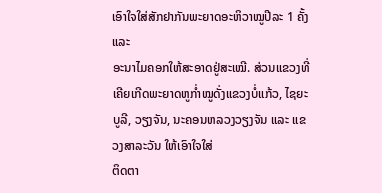ເອົາໃຈໃສ່ສັກຢາກັນພະຍາດອະຫິວາໝູປີລະ 1 ຄັ້ງ ແລະ
ອະນາໄມຄອກໃຫ້ສະອາດຢູ່ສະເໝີ. ສ່ວນແຂວງທີ່ເຄີຍເກີດພະຍາດຫູກ່ຳໝູດັ່ງແຂວງບໍ່ແກ້ວ, ໄຊຍະບູລີ, ວຽງຈັນ, ນະຄອນຫລວງວຽງຈັນ ແລະ ແຂວງສາລະວັນ ໃຫ້ເອົາໃຈໃສ່
ຕິດຕາ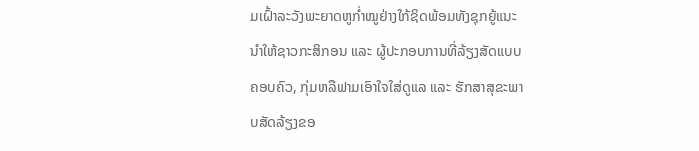ມເຝົ້າລະວັງພະຍາດຫູກ່ຳໝູຢ່າງໃກ້ຊິດພ້ອມທັງຊຸກຍູ້ແນະນຳໃຫ້ຊາວກະສິກອນ ແລະ ຜູ້ປະກອບການທີ່ລ້ຽງສັດແບບຄອບຄົວ, ກຸ່ມຫລືຟາມເອົາໃຈໃສ່ດູແລ ແລະ ຮັກສາສຸຂະພາບສັດລ້ຽງຂອ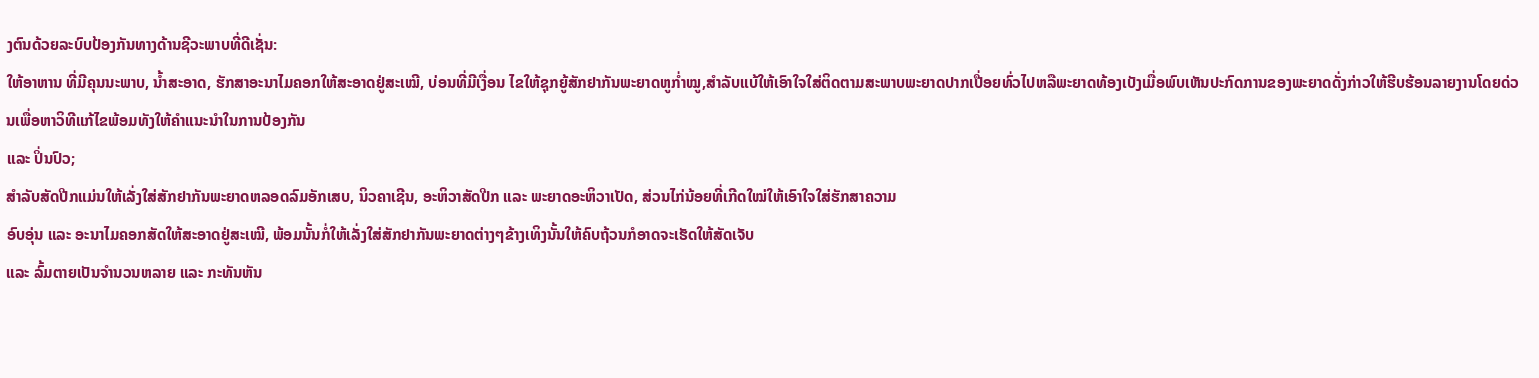ງຕົນດ້ວຍລະບົບປ້ອງກັນທາງດ້ານຊີວະພາບທີ່ດີເຊັ່ນ:
ໃຫ້ອາຫານ ທີ່ມີຄຸນນະພາບ, ນ້ຳສະອາດ, ຮັກສາອະນາໄມຄອກໃຫ້ສະອາດຢູ່ສະເໝີ, ບ່ອນທີ່ມີເງື່ອນ ໄຂໃຫ້ຊຸກຍູ້ສັກຢາກັນພະຍາດຫູກ່ຳໝູ,ສຳລັບແບ້ໃຫ້ເອົາໃຈໃສ່ຕິດຕາມສະພາບພະຍາດປາກເປື່ອຍທົ່ວໄປຫລືພະຍາດທ້ອງເບັງເມື່ອພົບເຫັນປະກົດການຂອງພະຍາດດັ່ງກ່າວໃຫ້ຮີບຮ້ອນລາຍງານໂດຍດ່ວນເພື່ອຫາວິທີແກ້ໄຂພ້ອມທັງໃຫ້ຄຳແນະນຳໃນການປ້ອງກັນ
ແລະ ປິ່ນປົວ;
ສຳລັບສັດປີກແມ່ນໃຫ້ເລັ່ງໃສ່ສັກຢາກັນພະຍາດຫລອດລົມອັກເສບ, ນິວຄາເຊີນ, ອະຫິວາສັດປີກ ແລະ ພະຍາດອະຫິວາເປັດ, ສ່ວນໄກ່ນ້ອຍທີ່ເກີດໃໝ່ໃຫ້ເອົາໃຈໃສ່ຮັກສາຄວາມ
ອົບອຸ່ນ ແລະ ອະນາໄມຄອກສັດໃຫ້ສະອາດຢູ່ສະເໝີ, ພ້ອມນັ້ນກໍ່ໃຫ້ເລັ່ງໃສ່ສັກຢາກັນພະຍາດຕ່າງໆຂ້າງເທິງນັ້ນໃຫ້ຄົບຖ້ວນກໍອາດຈະເຮັດໃຫ້ສັດເຈັບ
ແລະ ລົ້ມຕາຍເປັນຈຳນວນຫລາຍ ແລະ ກະທັນຫັນ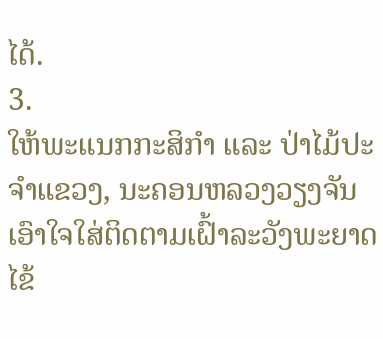ໄດ້.
3.
ໃຫ້ພະແນກກະສິກຳ ແລະ ປ່າໄມ້ປະຈຳແຂວງ, ນະຄອນຫລວງວຽງຈັນເອົາໃຈໃສ່ຕິດຕາມເຝົ້າລະວັງພະຍາດໄຂ້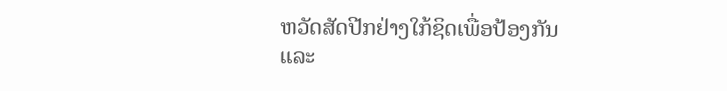ຫວັດສັດປີກຢ່າງໃກ້ຊິດເພື່ອປ້ອງກັນ
ແລະ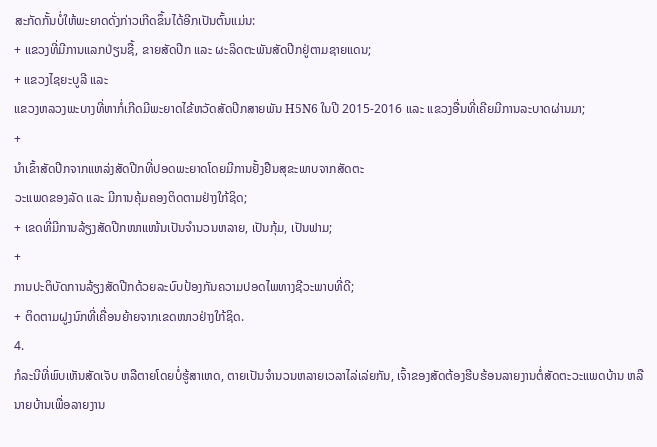ສະກັດກັ້ນບໍ່ໃຫ້ພະຍາດດັ່ງກ່າວເກີດຂຶ້ນໄດ້ອີກເປັນຕົ້ນແມ່ນ:
+ ແຂວງທີ່ມີການແລກປ່ຽນຊື້, ຂາຍສັດປີກ ແລະ ຜະລິດຕະພັນສັດປີກຢູ່ຕາມຊາຍແດນ;
+ ແຂວງໄຊຍະບູລີ ແລະ
ແຂວງຫລວງພະບາງທີ່ຫາກໍ່ເກີດມີພະຍາດໄຂ້ຫວັດສັດປີກສາຍພັນ H5N6 ໃນປີ 2015-2016 ແລະ ແຂວງອື່ນທີ່ເຄີຍມີການລະບາດຜ່ານມາ;
+
ນຳເຂົ້າສັດປີກຈາກແຫລ່ງສັດປີກທີ່ປອດພະຍາດໂດຍມີການຢັ້ງຢືນສຸຂະພາບຈາກສັດຕະ
ວະແພດຂອງລັດ ແລະ ມີການຄຸ້ມຄອງຕິດຕາມຢ່າງໃກ້ຊິດ;
+ ເຂດທີ່ມີການລ້ຽງສັດປີກໜາແໜ້ນເປັນຈຳນວນຫລາຍ, ເປັນກຸ້ມ, ເປັນຟາມ;
+
ການປະຕິບັດການລ້ຽງສັດປີກດ້ວຍລະບົບປ້ອງກັນຄວາມປອດໄພທາງຊີວະພາບທີ່ດີ;
+ ຕິດຕາມຝູງນົກທີ່ເຄື່ອນຍ້າຍຈາກເຂດໜາວຢ່າງໃກ້ຊິດ.
4.
ກໍລະນີທີ່ພົບເຫັນສັດເຈັບ ຫລືຕາຍໂດຍບໍ່ຮູ້ສາເຫດ, ຕາຍເປັນຈຳນວນຫລາຍເວລາໄລ່ເລ່ຍກັນ, ເຈົ້າຂອງສັດຕ້ອງຮີບຮ້ອນລາຍງານຕໍ່ສັດຕະວະແພດບ້ານ ຫລື
ນາຍບ້ານເພື່ອລາຍງານ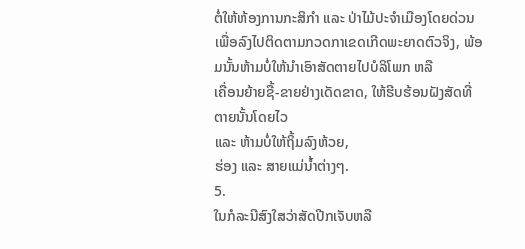ຕໍ່ໃຫ້ຫ້ອງການກະສິກຳ ແລະ ປ່າໄມ້ປະຈຳເມືອງໂດຍດ່ວນເພື່ອລົງໄປຕິດຕາມກວດກາເຂດເກີດພະຍາດຕົວຈິງ, ພ້ອມນັ້ນຫ້າມບໍ່ໃຫ້ນຳເອົາສັດຕາຍໄປບໍລິໂພກ ຫລື
ເຄື່ອນຍ້າຍຊື້-ຂາຍຢ່າງເດັດຂາດ, ໃຫ້ຮີບຮ້ອນຝັງສັດທີ່ຕາຍນັ້ນໂດຍໄວ
ແລະ ຫ້າມບໍ່ໃຫ້ຖິ້ມລົງຫ້ວຍ,
ຮ່ອງ ແລະ ສາຍແມ່ນ້ຳຕ່າງໆ.
5.
ໃນກໍລະນີສົງໃສວ່າສັດປີກເຈັບຫລື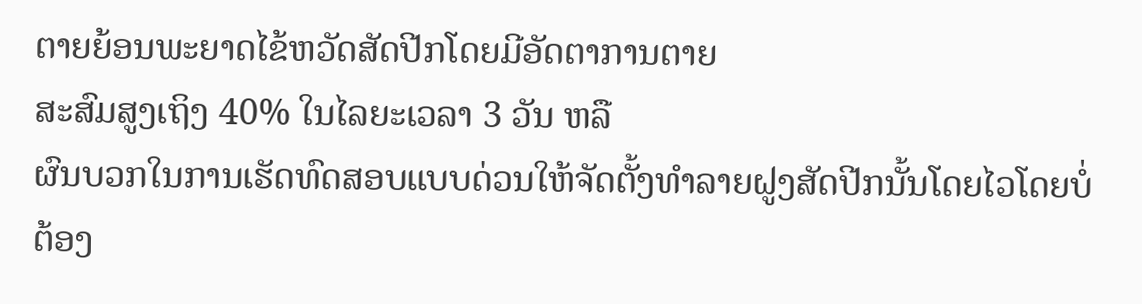ຕາຍຍ້ອນພະຍາດໄຂ້ຫວັດສັດປີກໂດຍມີອັດຕາການຕາຍ
ສະສົມສູງເຖິງ 40% ໃນໄລຍະເວລາ 3 ວັນ ຫລື
ຜົນບວກໃນການເຮັດທົດສອບແບບດ່ວນໃຫ້ຈັດຕັ້ງທຳລາຍຝູງສັດປີກນັ້ນໂດຍໄວໂດຍບໍ່ຕ້ອງ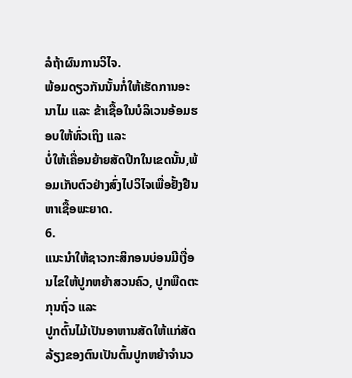ລໍຖ້າຜົນການວິໄຈ.
ພ້ອມດຽວກັນນັ້ນກໍ່ໃຫ້ເຮັດການອະນາໄມ ແລະ ຂ້າເຊື້ອໃນບໍລິເວນອ້ອມຮອບໃຫ້ທົ່ວເຖິງ ແລະ
ບໍ່ໃຫ້ເຄື່ອນຍ້າຍສັດປີກໃນເຂດນັ້ນ,ພ້ອມເກັບຕົວຢ່າງສົ່ງໄປວິໄຈເພື່ອຢັ້ງຢືນຫາເຊື້ອພະຍາດ.
6.
ແນະນຳໃຫ້ຊາວກະສິກອນບ່ອນມີເງື່ອນໄຂໃຫ້ປູກຫຍ້າສວນຄົວ, ປູກພືດຕະກຸນຖົ່ວ ແລະ
ປູກຕົ້ນໄມ້ເປັນອາຫານສັດໃຫ້ແກ່ສັດລ້ຽງຂອງຕົນເປັນຕົ້ນປູກຫຍ້າຈຳນວ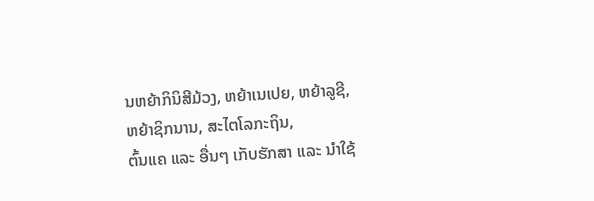ນຫຍ້າກິນິສີມ້ວງ, ຫຍ້າເນເປຍ, ຫຍ້າລູຊີ,
ຫຍ້າຊິກນານ, ສະໄຕໂລກະຖິນ,
ຕົ້ນແຄ ແລະ ອື່ນໆ ເກັບຮັກສາ ແລະ ນຳໃຊ້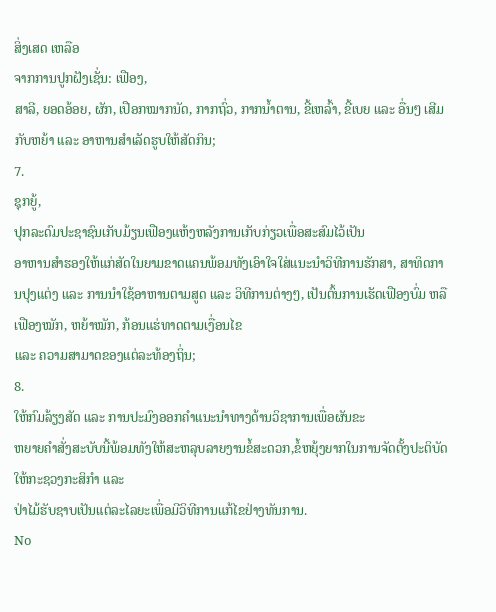ສິ່ງເສດ ເຫລືອ
ຈາກການປູກຝັງເຊັ່ນ: ເຟືອງ,
ສາລີ, ຍອດອ້ອຍ, ຜັກ, ເປືອກໝາກນັດ, ກາກຖົ່ວ, ກາກນ້ຳຕານ, ຂີ້ເຫລົ້າ, ຂີ້ເບຍ ແລະ ອື່ນໆ ເສີມກັບຫຍ້າ ແລະ ອາຫານສຳເລັດຮູບໃຫ້ສັດກິນ;
7.
ຊຸກຍູ້,
ປຸກລະດົມປະຊາຊົນເກັບມ້ຽນເຟືອງແຫ້ງຫລັງການເກັບກ່ຽວເພື່ອສະສົມໄວ້ເປັນ
ອາຫານສຳຮອງໃຫ້ແກ່ສັດໃນຍາມຂາດແຄນພ້ອມທັງເອົາໃຈໃສ່ແນະນຳວິທີການຮັກສາ, ສາທິດການປຸງແຕ່ງ ແລະ ການນຳໃຊ້ອາຫານຕາມສູດ ແລະ ວິທີການຕ່າງໆ, ເປັນຕົ້ນການເຮັດເຟືອງບົ່ມ ຫລື ເຟືອງໝັກ, ຫຍ້າໝັກ, ກ້ອນແຮ່ທາດຕາມເງື່ອນໄຂ
ແລະ ຄວາມສາມາດຂອງແຕ່ລະທ້ອງຖິ່ນ;
8.
ໃຫ້ກົມລ້ຽງສັດ ແລະ ການປະມົງອອກຄຳແນະນຳທາງດ້ານວິຊາການເພື່ອຜັນຂະ
ຫຍາຍຄຳສັ່ງສະບັບນີ້ພ້ອມທັງໃຫ້ສະຫລຸບລາຍງານຂໍ້ສະດວກ,ຂໍ້ຫຍຸ້ງຍາກໃນການຈັດຕັ້ງປະຕິບັດໃຫ້ກະຊວງກະສິກຳ ແລະ
ປ່າໄມ້ຮັບຊາບເປັນແຕ່ລະໄລຍະເພື່ອມີວິທີການແກ້ໄຂຢ່າງທັນການ.
No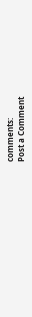comments:
Post a Comment